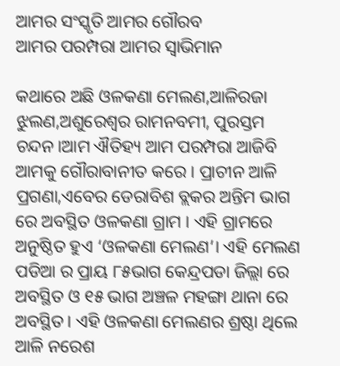ଆମର ସଂସ୍କୃତି ଆମର ଗୌରବ
ଆମର ପରମ୍ପରା ଆମର ସ୍ବାଭିମାନ

କଥାରେ ଅଛି ଓଳକଣା ମେଲଣ,ଆଳିରଜା ଝୁଲଣ,ଅଶୁରେଶ୍ୱର ରାମନବମୀ, ପୁରସ୍ତମ ଚନ୍ଦନ।ଆମ ଐତିହ୍ୟ ଆମ ପରମ୍ପରା ଆଜିବି ଆମକୁ ଗୌରାବାନୀତ କରେ । ପ୍ରାଚୀନ ଆଳି ପ୍ରଗଣା,ଏବେର ଡେରାବିଶ ବ୍ଲକର ଅନ୍ତିମ ଭାଗ ରେ ଅବସ୍ଥିତ ଓଳକଣା ଗ୍ରାମ । ଏହି ଗ୍ରାମରେ ଅନୁଷ୍ଠିତ ହୁଏ ‘ଓଳକଣା ମେଲଣ’। ଏହି ମେଲଣ ପଡିଆ ର ପ୍ରାୟ ୮୫ଭାଗ କେନ୍ଦ୍ରପଡା ଜିଲ୍ଲା ରେ ଅବସ୍ଥିତ ଓ ୧୫ ଭାଗ ଅଞ୍ଚଳ ମହଙ୍ଗା ଥାନା ରେ ଅବସ୍ଥିତ। ଏହି ଓଳକଣା ମେଲଣର ଶ୍ରଷ୍ଠା ଥିଲେ ଆଳି ନରେଶ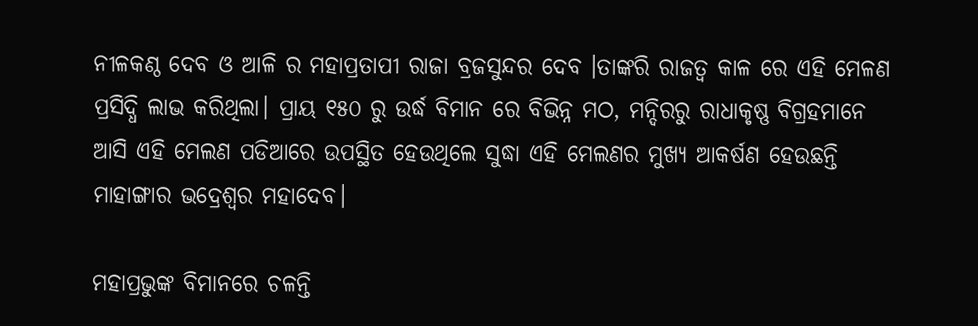ନୀଳକଣ୍ଠ ଦେବ ଓ ଆଳି ର ମହାପ୍ରତାପୀ ରାଜା ବ୍ରଜସୁନ୍ଦର ଦେବ ।ତାଙ୍କରି ରାଜତ୍ଵ କାଳ ରେ ଏହି ମେଳଣ ପ୍ରସିଦ୍ଧି ଲାଭ କରିଥିଲା। ପ୍ରାୟ ୧୫୦ ରୁ ଉର୍ଦ୍ଧ ବିମାନ ରେ ବିଭିନ୍ନ ମଠ, ମନ୍ଦିରରୁ ରାଧାକୃଷ୍ଣ ବିଗ୍ରହମାନେ ଆସି ଏହି ମେଲଣ ପଡିଆରେ ଉପସ୍ଥିତ ହେଉଥିଲେ ସୁଦ୍ଧା ଏହି ମେଲଣର ମୁଖ୍ୟ ଆକର୍ଷଣ ହେଉଛନ୍ତି ମାହାଙ୍ଗାର ଭଦ୍ରେଶ୍ଵର ମହାଦେବ।

ମହାପ୍ରଭୁଙ୍କ ବିମାନରେ ଚଳନ୍ତି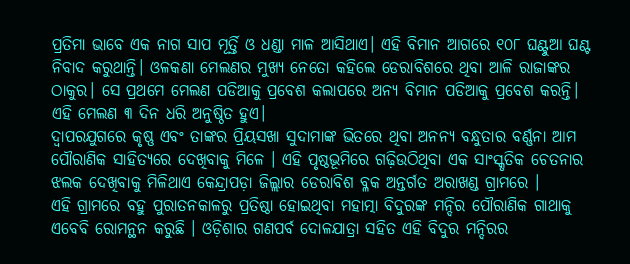ପ୍ରତିମା ଭାବେ ଏକ ନାଗ ସାପ ମୂର୍ତ୍ତି ଓ ଧଣ୍ଡା ମାଳ ଆସିଥାଏ। ଏହି ବିମାନ ଆଗରେ ୧୦୮ ଘଣ୍ଟୁଆ ଘଣ୍ଟ ନିବାଦ କରୁଥାନ୍ତି। ଓଳକଣା ମେଲଣର ମୁଖ୍ୟ ନେତୋ କହିଲେ ଡେରାବିଶରେ ଥିବା ଆଳି ରାଜାଙ୍କର ଠାକୁର। ସେ ପ୍ରଥମେ ମେଲଣ ପଡିଆକୁ ପ୍ରବେଶ କଲାପରେ ଅନ୍ୟ ବିମାନ ପଡିଆକୁ ପ୍ରବେଶ କରନ୍ତି। ଏହି ମେଲଣ ୩ ଦିନ ଧରି ଅନୁଷ୍ଠିତ ହୁଏ।
ଦ୍ୱାପରଯୁଗରେ କୃଷ୍ଣ ଏବଂ ତାଙ୍କର ପ୍ରିୟସଖା ସୁଦାମାଙ୍କ ଭିତରେ ଥିବା ଅନନ୍ୟ ବନ୍ଧୁତାର ବର୍ଣ୍ଣନା ଆମ ପୌରାଣିକ ସାହିତ୍ୟରେ ଦେଖିବାକୁ ମିଳେ । ଏହି ପୃଷ୍ଠଭୂମିରେ ଗଢ଼ିଉଠିଥିବା ଏକ ସାଂସ୍କୃତିକ ଚେତନାର ଝଲକ ଦେଖିବାକୁ ମିଳିଥାଏ କେନ୍ଦ୍ରାପଡ଼ା ଜିଲ୍ଲାର ଡେରାବିଶ ବ୍ଳକ ଅନ୍ତର୍ଗତ ଅରାଖଣ୍ଡ ଗ୍ରାମରେ ।
ଏହି ଗ୍ରାମରେ ବହୁ ପୁରାତନକାଳରୁ ପ୍ରତିଷ୍ଠା ହୋଇଥିବା ମହାତ୍ମା ବିଦୁରଙ୍କ ମନ୍ଦିର ପୌରାଣିକ ଗାଥାକୁ ଏବେବି ରୋମନ୍ଥନ କରୁଛି । ଓଡ଼ିଶାର ଗଣପର୍ବ ଦୋଳଯାତ୍ରା ସହିତ ଏହି ବିଦୁର ମନ୍ଦିରର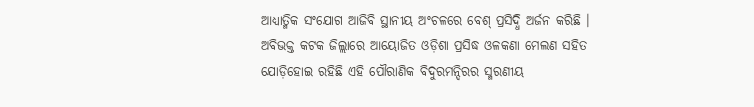ଆଧ୍ୟାତ୍ମିକ ସଂଯୋଗ ଆଜିବି ସ୍ଥାନୀୟ ଅଂଚଳରେ ବେଶ୍ ପ୍ରସିଦ୍ଧି ଅର୍ଜନ କରିଛି । ଅବିଭକ୍ତ କଟକ ଜିଲ୍ଲାରେ ଆୟୋଜିତ ଓଡ଼ିଶା ପ୍ରସିଦ୍ଧ ଓଳକଣା ମେଲଣ ସହିତ ଯୋଡ଼ିହୋଇ ରହିଛି ଏହି ପୌରାଣିକ ବିଦୁରମନ୍ଦିରର ସ୍ମରଣୀୟ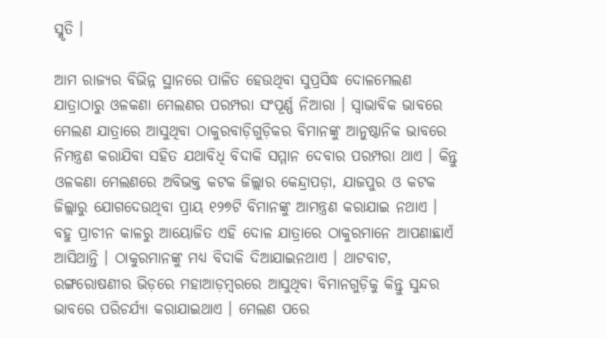ସ୍ମୃତି ।

ଆମ ରାଜ୍ୟର ବିଭିନ୍ନ ସ୍ଥାନରେ ପାଳିତ ହେଉଥିବା ସୁପ୍ରସିଦ୍ଧ ଦୋଳମେଲଣ ଯାତ୍ରାଠାରୁ ଓଳକଣା ମେଲଣର ପରମ୍ପରା ସଂପୂର୍ଣ୍ଣ ନିଆରା । ସ୍ୱାଭାବିକ ଭାବରେ ମେଲଣ ଯାତ୍ରାରେ ଆସୁଥିବା ଠାକୁରବାଡ଼ିଗୁଡ଼ିକର ବିମାନଙ୍କୁ ଆନୁଷ୍ଠାନିକ ଭାବରେ ନିମନ୍ତ୍ରଣ କରାଯିବା ସହିତ ଯଥାବିଧି ବିଦାକି ସମ୍ମାନ ଦେବାର ପରମ୍ପରା ଥାଏ । କିନ୍ତୁ ଓଳକଣା ମେଲଣରେ ଅବିଭକ୍ତ କଟକ ଜିଲ୍ଲାର କେନ୍ଦ୍ରାପଡ଼ା, ଯାଜପୁର ଓ କଟକ ଜିଲ୍ଲାରୁ ଯୋଗଦେଉଥିବା ପ୍ରାୟ ୧୨୭ଟି ବିମାନଙ୍କୁ ଆମନ୍ତ୍ରଣ କରାଯାଇ ନଥାଏ ।
ବହୁ ପ୍ରାଚୀନ କାଳରୁ ଆୟୋଜିତ ଏହି ଦୋଳ ଯାତ୍ରାରେ ଠାକୁରମାନେ ଆପଣାଛାଏଁ ଆସିଥାନ୍ତି । ଠାକୁରମାନଙ୍କୁ ମଧ୍ୟ ବିଦାକି ଦିଆଯାଇନଥାଏ । ଥାଟବାଟ, ରଙ୍ଗରୋଷଣୀର ଭିଡ଼ରେ ମହାଆଡ଼ମ୍ବରରେ ଆସୁଥିବା ବିମାନଗୁଡ଼ିକୁ କିନ୍ତୁ ସୁନ୍ଦର ଭାବରେ ପରିଚର୍ଯ୍ୟା କରାଯାଇଥାଏ । ମେଲଣ ପରେ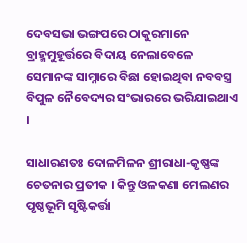ଦେବସଭା ଭଙ୍ଗପରେ ଠାକୁରମାନେ ବ୍ରାହ୍ମମୁହୂର୍ତ୍ତରେ ବିଦାୟ ନେଲାବେଳେ ସେମାନଙ୍କ ସାମ୍ନାରେ ବିଛା ହୋଇଥିବା ନବବସ୍ତ୍ର ବିପୁଳ ନୈବେଦ୍ୟର ସଂଭାରରେ ଭରିଯାଇଥାଏ ।

ସାଧାରଣତଃ ଦୋଳମିଳନ ଶ୍ରୀରାଧା-କୃଷ୍ଣଙ୍କ ଚେତନାର ପ୍ରତୀକ । କିନ୍ତୁ ଓଳକଣା ମେଲଣର ପୃଷ୍ଠଭୂମି ସୃଷ୍ଟିକର୍ତ୍ତା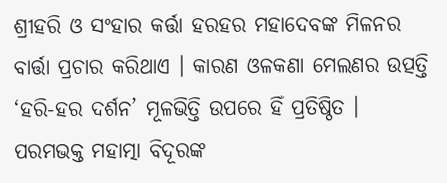ଶ୍ରୀହରି ଓ ସଂହାର କର୍ତ୍ତା ହରହର ମହାଦେବଙ୍କ ମିଳନର ବାର୍ତ୍ତା ପ୍ରଚାର କରିଥାଏ । କାରଣ ଓଳକଣା ମେଲଣର ଉତ୍ପତ୍ତି ‘ହରି-ହର ଦର୍ଶନ’ ମୂଳଭିତ୍ତି ଉପରେ ହିଁ ପ୍ରତିଷ୍ଠିତ । ପରମଭକ୍ତ ମହାତ୍ମା ବିଦୂରଙ୍କ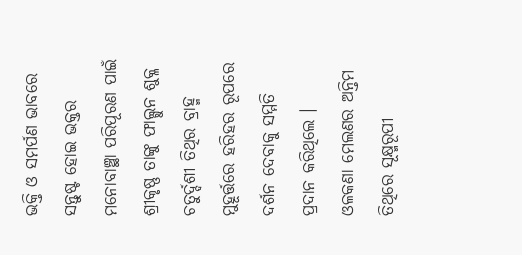ଭକ୍ତି ଓ ସମର୍ପଣ ଭାବରେ ସନ୍ତୁଷ୍ଟ ହୋଇ ଭକ୍ତର ମନୋବାଞ୍ଛା ପରିପୂରଣ ପାଇଁ ଶ୍ରୀକୃଷ୍ଣ ତାଙ୍କୁ ଫାଲ୍ଗୁନ ଶୁକ୍ଳ ଚତୁର୍ଦ୍ଦଶୀ ତିଥିର ବ୍ରାହ୍ମ ମୁହୂର୍ତ୍ତରେ ହରିହର ରୂପରେ ଦର୍ଶନ ଦେବାକୁ ସମ୍ମତି ପ୍ରଦାନ କରିଥିଲେ ।
ଓଳକଣା ମେଲଣର ଅନ୍ତିମ ତିଥିରେ ସୂକ୍ଷ୍ମରୂପୀ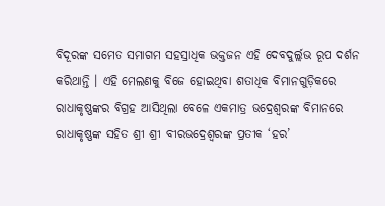ବିଦୂରଙ୍କ ସମେତ ସମାଗମ ସହସ୍ରାଧିକ ଭକ୍ତଜନ ଏହି ଦେବଦୁର୍ଲ୍ଲଭ ରୂପ ଦର୍ଶନ କରିଥାନ୍ତି । ଏହି ମେଲଣକୁ ବିଜେ ହୋଇଥିବା ଶତାଧିକ ବିମାନଗୁଡ଼ିକରେ ରାଧାକୃଷ୍ଣଙ୍କର ବିଗ୍ରହ ଆସିଥିଲା ବେଳେ ଏକମାତ୍ର ଭଦ୍ରେଶ୍ୱରଙ୍କ ବିମାନରେ ରାଧାକୃଷ୍ଣଙ୍କ ସହିତ ଶ୍ରୀ ଶ୍ରୀ ବୀରଭଦ୍ରେଶ୍ୱରଙ୍କ ପ୍ରତୀକ ‘ହର’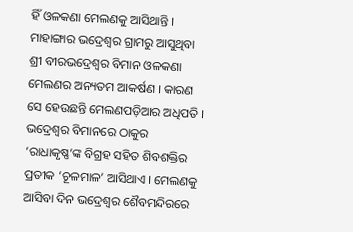ହିଁ ଓଳକଣା ମେଲଣକୁ ଆସିଥାନ୍ତି । ମାହାଙ୍ଗାର ଭଦ୍ରେଶ୍ୱର ଗ୍ରାମରୁ ଆସୁଥିବା ଶ୍ରୀ ବୀରଭଦ୍ରେଶ୍ୱର ବିମାନ ଓଳକଣା ମେଲଣର ଅନ୍ୟତମ ଆକର୍ଷଣ । କାରଣ ସେ ହେଉଛନ୍ତି ମେଲଣପଡ଼ିଆର ଅଧିପତି । ଭଦ୍ରେଶ୍ୱର ବିମାନରେ ଠାକୁର ‘ରାଧାକୃଷ୍ଣ’ଙ୍କ ବିଗ୍ରହ ସହିତ ଶିବଶକ୍ତିର ପ୍ରତୀକ ‘ଚୂଳମାଳ’ ଆସିଥାଏ । ମେଲଣକୁ ଆସିବା ଦିନ ଭଦ୍ରେଶ୍ୱର ଶୈବମନ୍ଦିରରେ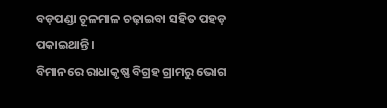ବଡ଼ପଣ୍ଡା ଚୂଳମାଳ ଚଢ଼ାଇବା ସହିତ ପହଡ଼ ପକାଇଥାନ୍ତି ।
ବିମାନରେ ରାଧାକୃଷ୍ଣ ବିଗ୍ରହ ଗ୍ରାମରୁ ଭୋଗ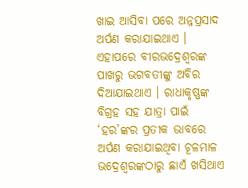ଖାଇ ଆସିବା ପରେ ଅନ୍ନପ୍ରସାଦ ଅର୍ପଣ କରାଯାଇଥାଏ । ଏହାପରେ ବୀରଭଦ୍ରେଶ୍ୱରଙ୍କ ପାଖରୁ ଭଗବତୀଙ୍କୁ ଅବିର ଦିଆଯାଇଥାଏ । ରାଧାକୃଷ୍ଣଙ୍କ ବିଗ୍ରହ ସହ ଯାତ୍ରା ପାଇଁ ‘ହର’ଙ୍କର ପ୍ରତୀକ ଭାବରେ ଅର୍ପଣ କରାଯାଇଥିବା ଚୂଳମାଳ ଭଦ୍ରେଶ୍ୱରଙ୍କଠାରୁ ଛାଏଁ ଖସିଥାଏ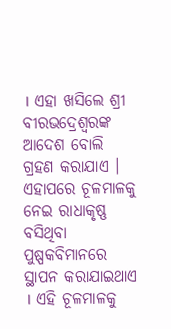। ଏହା ଖସିଲେ ଶ୍ରୀ ବୀରଭଦ୍ରେଶ୍ୱରଙ୍କ ଆଦେଶ ବୋଲି ଗ୍ରହଣ କରାଯାଏ । ଏହାପରେ ଚୂଳମାଳକୁ ନେଇ ରାଧାକୃଷ୍ଣ ବସିଥିବା ପୁଷ୍ପକବିମାନରେ ସ୍ଥାପନ କରାଯାଇଥାଏ । ଏହି ଚୂଳମାଳକୁ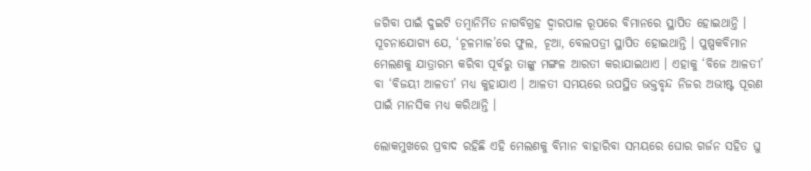ଜଗିବା ପାଇଁ ଦୁଇଟି ତମ୍ବାନିର୍ମିତ ନାଗବିଗ୍ରହ ଦ୍ୱାରପାଳ ରୂପରେ ବିମାନରେ ସ୍ଥାପିତ ହୋଇଥାନ୍ତି । ସୂଚନାଯୋଗ୍ୟ ଯେ, ‘ଚୂଳମାଳ’ରେ ଫୁଲ, ଚୂଆ, ବେଲପତ୍ରୀ ସ୍ଥାପିତ ହୋଇଥାନ୍ତି । ପୁଷ୍ପକବିମାନ ମେଲଣକୁ ଯାତ୍ରାରମ୍ଭ କରିବା ପୂର୍ବରୁ ତାଙ୍କୁ ମଙ୍ଗଳ ଆରତୀ କରାଯାଇଥାଏ । ଏହାକୁ ‘ବିଜେ ଆଳତୀ’ ବା ‘ବିଜୟୀ ଆଳତୀ’ ମଧ୍ୟ କୁହାଯାଏ । ଆଳତୀ ସମୟରେ ଉପସ୍ଥିତ ଭକ୍ତବୃନ୍ଦ ନିଜର ଅଭୀଷ୍ଟ ପୂରଣ ପାଇଁ ମାନସିକ ମଧ୍ୟ କରିଥାନ୍ତି ।

ଲୋକମୁଖରେ ପ୍ରବାଦ ରହିଛି ଏହି ମେଲଣକୁ ବିମାନ ବାହାରିବା ସମୟରେ ଘୋର ଗର୍ଜନ ସହିତ ଘୁ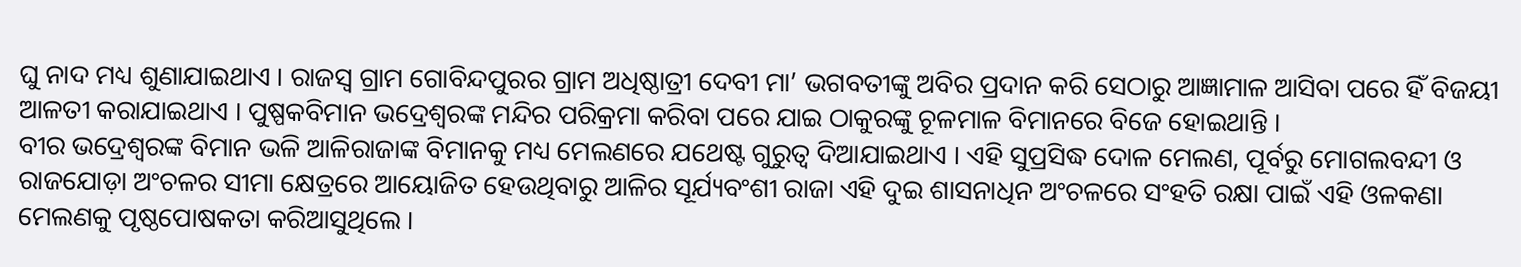ଘୁ ନାଦ ମଧ୍ୟ ଶୁଣାଯାଇଥାଏ । ରାଜସ୍ୱ ଗ୍ରାମ ଗୋବିନ୍ଦପୁରର ଗ୍ରାମ ଅଧିଷ୍ଠାତ୍ରୀ ଦେବୀ ମା’ ଭଗବତୀଙ୍କୁ ଅବିର ପ୍ରଦାନ କରି ସେଠାରୁ ଆଜ୍ଞାମାଳ ଆସିବା ପରେ ହିଁ ବିଜୟୀ ଆଳତୀ କରାଯାଇଥାଏ । ପୁଷ୍ପକବିମାନ ଭଦ୍ରେଶ୍ୱରଙ୍କ ମନ୍ଦିର ପରିକ୍ରମା କରିବା ପରେ ଯାଇ ଠାକୁରଙ୍କୁ ଚୂଳମାଳ ବିମାନରେ ବିଜେ ହୋଇଥାନ୍ତି ।
ବୀର ଭଦ୍ରେଶ୍ୱରଙ୍କ ବିମାନ ଭଳି ଆଳିରାଜାଙ୍କ ବିମାନକୁ ମଧ୍ୟ ମେଲଣରେ ଯଥେଷ୍ଟ ଗୁରୁତ୍ୱ ଦିଆଯାଇଥାଏ । ଏହି ସୁପ୍ରସିଦ୍ଧ ଦୋଳ ମେଲଣ, ପୂର୍ବରୁ ମୋଗଲବନ୍ଦୀ ଓ ରାଜଯୋଡ଼ା ଅଂଚଳର ସୀମା କ୍ଷେତ୍ରରେ ଆୟୋଜିତ ହେଉଥିବାରୁ ଆଳିର ସୂର୍ଯ୍ୟବଂଶୀ ରାଜା ଏହି ଦୁଇ ଶାସନାଧିନ ଅଂଚଳରେ ସଂହତି ରକ୍ଷା ପାଇଁ ଏହି ଓଳକଣା ମେଲଣକୁ ପୃଷ୍ଠପୋଷକତା କରିଆସୁଥିଲେ ।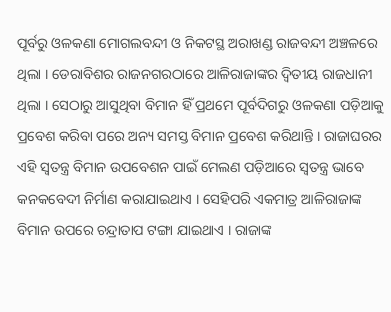ପୂର୍ବରୁ ଓଳକଣା ମୋଗଲବନ୍ଦୀ ଓ ନିକଟସ୍ଥ ଅରାଖଣ୍ଡ ରାଜବନ୍ଦୀ ଅଞ୍ଚଳରେ ଥିଲା । ଡେରାବିଶର ରାଜନଗରଠାରେ ଆଳିରାଜାଙ୍କର ଦ୍ୱିତୀୟ ରାଜଧାନୀ ଥିଲା । ସେଠାରୁ ଆସୁଥିବା ବିମାନ ହିଁ ପ୍ରଥମେ ପୂର୍ବଦିଗରୁ ଓଳକଣା ପଡ଼ିଆକୁ ପ୍ରବେଶ କରିବା ପରେ ଅନ୍ୟ ସମସ୍ତ ବିମାନ ପ୍ରବେଶ କରିଥାନ୍ତି । ରାଜାଘରର ଏହି ସ୍ୱତନ୍ତ୍ର ବିମାନ ଉପବେଶନ ପାଇଁ ମେଲଣ ପଡ଼ିଆରେ ସ୍ୱତନ୍ତ୍ର ଭାବେ କନକବେଦୀ ନିର୍ମାଣ କରାଯାଇଥାଏ । ସେହିପରି ଏକମାତ୍ର ଆଳିରାଜାଙ୍କ ବିମାନ ଉପରେ ଚନ୍ଦ୍ରାତାପ ଟଙ୍ଗା ଯାଇଥାଏ । ରାଜାଙ୍କ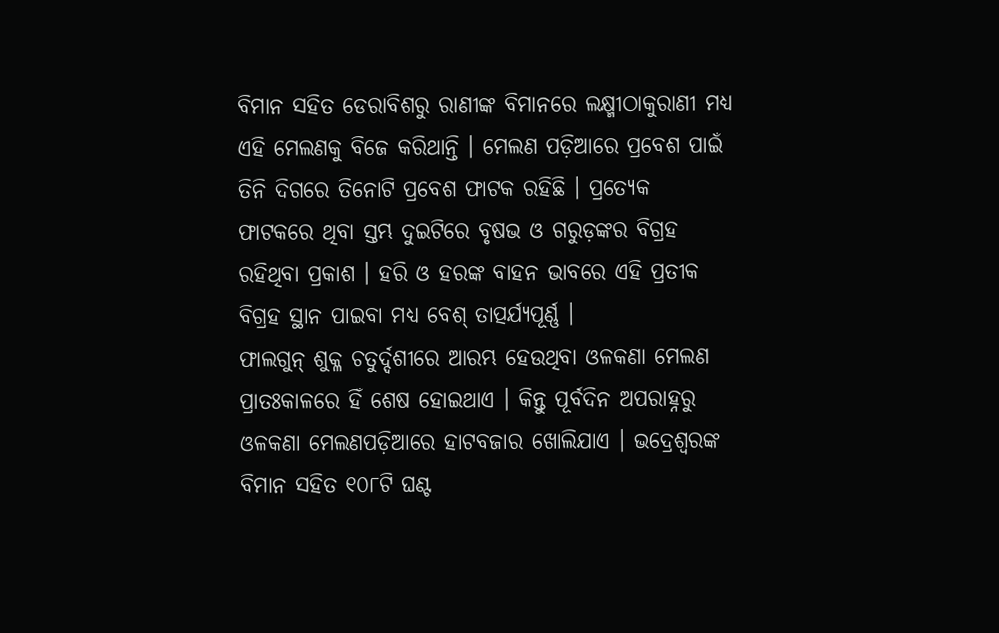ବିମାନ ସହିତ ଡେରାବିଶରୁ ରାଣୀଙ୍କ ବିମାନରେ ଲକ୍ଷ୍ମୀଠାକୁରାଣୀ ମଧ୍ୟ ଏହି ମେଲଣକୁ ବିଜେ କରିଥାନ୍ତି । ମେଲଣ ପଡ଼ିଆରେ ପ୍ରବେଶ ପାଇଁ ତିନି ଦିଗରେ ତିନୋଟି ପ୍ରବେଶ ଫାଟକ ରହିଛି । ପ୍ରତ୍ୟେକ ଫାଟକରେ ଥିବା ସ୍ତମ୍ଭ ଦୁଇଟିରେ ବୃଷଭ ଓ ଗରୁଡ଼ଙ୍କର ବିଗ୍ରହ ରହିଥିବା ପ୍ରକାଶ । ହରି ଓ ହରଙ୍କ ବାହନ ଭାବରେ ଏହି ପ୍ରତୀକ ବିଗ୍ରହ ସ୍ଥାନ ପାଇବା ମଧ୍ୟ ବେଶ୍ ତାତ୍ପର୍ଯ୍ୟପୂର୍ଣ୍ଣ ।
ଫାଲଗୁନ୍ ଶୁକ୍ଳ ଚତୁର୍ଦ୍ଦଶୀରେ ଆରମ୍ଭ ହେଉଥିବା ଓଳକଣା ମେଲଣ ପ୍ରାତଃକାଳରେ ହିଁ ଶେଷ ହୋଇଥାଏ । କିନ୍ତୁ ପୂର୍ବଦିନ ଅପରାହ୍ନରୁ ଓଳକଣା ମେଲଣପଡ଼ିଆରେ ହାଟବଜାର ଖୋଲିଯାଏ । ଭଦ୍ରେଶ୍ୱରଙ୍କ ବିମାନ ସହିତ ୧୦୮ଟି ଘଣ୍ଟ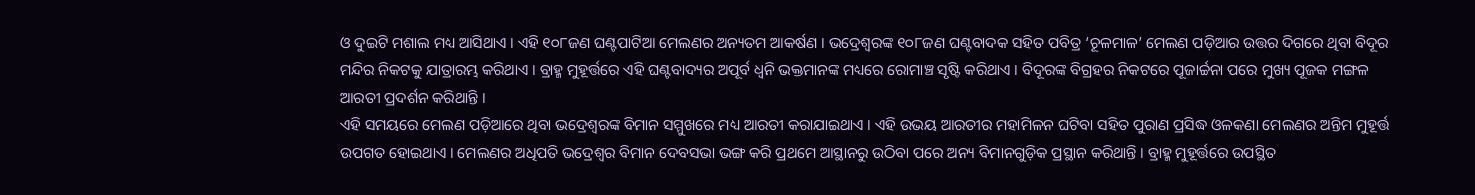ଓ ଦୁଇଟି ମଶାଲ ମଧ୍ୟ ଆସିଥାଏ । ଏହି ୧୦୮ଜଣ ଘଣ୍ଟପାଟିଆ ମେଲଣର ଅନ୍ୟତମ ଆକର୍ଷଣ । ଭଦ୍ରେଶ୍ୱରଙ୍କ ୧୦୮ଜଣ ଘଣ୍ଟବାଦକ ସହିତ ପବିତ୍ର ‘ଚୂଳମାଳ’ ମେଲଣ ପଡ଼ିଆର ଉତ୍ତର ଦିଗରେ ଥିବା ବିଦୂର ମନ୍ଦିର ନିକଟକୁ ଯାତ୍ରାରମ୍ଭ କରିଥାଏ । ବ୍ରାହ୍ମ ମୁହୂର୍ତ୍ତରେ ଏହି ଘଣ୍ଟବାଦ୍ୟର ଅପୂର୍ବ ଧ୍ୱନି ଭକ୍ତମାନଙ୍କ ମଧ୍ୟରେ ରୋମାଞ୍ଚ ସୃଷ୍ଟି କରିଥାଏ । ବିଦୂରଙ୍କ ବିଗ୍ରହର ନିକଟରେ ପୂଜାର୍ଚ୍ଚନା ପରେ ମୁଖ୍ୟ ପୂଜକ ମଙ୍ଗଳ ଆରତୀ ପ୍ରଦର୍ଶନ କରିଥାନ୍ତି ।
ଏହି ସମୟରେ ମେଲଣ ପଡ଼ିଆରେ ଥିବା ଭଦ୍ରେଶ୍ୱରଙ୍କ ବିମାନ ସମ୍ମୁଖରେ ମଧ୍ୟ ଆରତୀ କରାଯାଇଥାଏ । ଏହି ଉଭୟ ଆରତୀର ମହାମିଳନ ଘଟିବା ସହିତ ପୁରାଣ ପ୍ରସିଦ୍ଧ ଓଳକଣା ମେଲଣର ଅନ୍ତିମ ମୁହୂର୍ତ୍ତ ଉପଗତ ହୋଇଥାଏ । ମେଲଣର ଅଧିପତି ଭଦ୍ରେଶ୍ୱର ବିମାନ ଦେବସଭା ଭଙ୍ଗ କରି ପ୍ରଥମେ ଆସ୍ଥାନରୁ ଉଠିବା ପରେ ଅନ୍ୟ ବିମାନଗୁଡ଼ିକ ପ୍ରସ୍ଥାନ କରିଥାନ୍ତି । ବ୍ରାହ୍ମ ମୁହୂର୍ତ୍ତରେ ଉପସ୍ଥିତ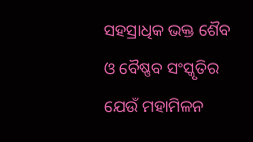ସହସ୍ରାଧିକ ଭକ୍ତ ଶୈବ ଓ ବୈଷ୍ଣବ ସଂସ୍କୃତିର ଯେଉଁ ମହାମିଳନ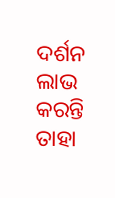ଦର୍ଶନ ଲାଭ କରନ୍ତି ତାହା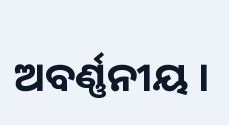ଅବର୍ଣ୍ଣନୀୟ ।